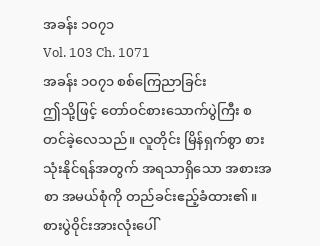အခန်း ၁၀၇၁
Vol. 103 Ch. 1071
အခန်း ၁၀၇၁ စစ်ကြေညာခြင်း
ဤသို့ဖြင့် တော်ဝင်စားသောက်ပွဲကြီး စတင်ခဲ့လေသည်။ လူတိုင်း မြိန်ရှက်စွာ စားသုံးနိုင်ရန်အတွက် အရသာရှိသော အစားအစာ အမယ်စုံကို တည်ခင်းဧည့်ခံထား၏။ စားပွဲဝိုင်းအားလုံးပေါ်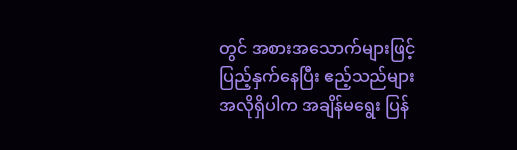တွင် အစားအသောက်များဖြင့် ပြည့်နှက်နေပြီး ဧည့်သည်များ အလိုရှိပါက အချိန်မရွေး ပြန်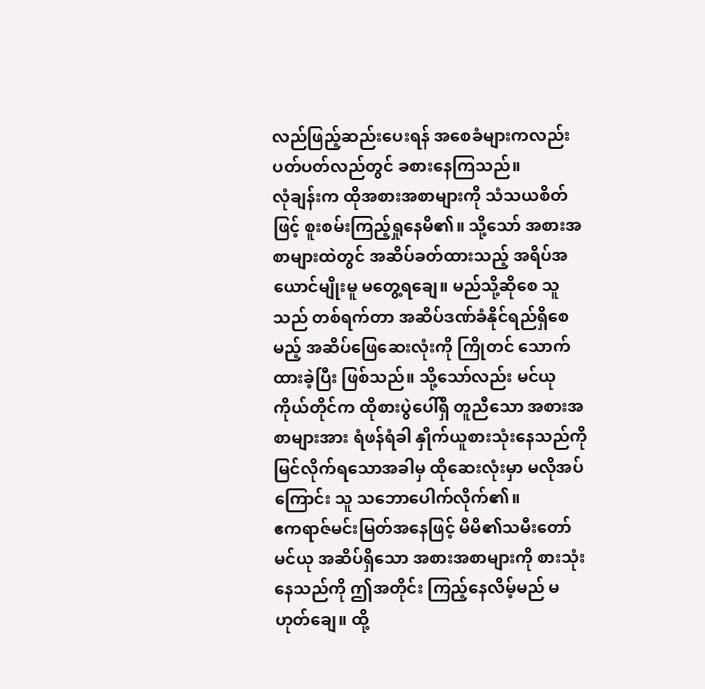လည်ဖြည့်ဆည်းပေးရန် အစေခံများကလည်း ပတ်ပတ်လည်တွင် ခစားနေကြသည်။
လုံချန်းက ထိုအစားအစာများကို သံသယစိတ်ဖြင့် စူးစမ်းကြည့်ရှုနေမိ၏။ သို့သော် အစားအစာများထဲတွင် အဆိပ်ခတ်ထားသည့် အရိပ်အယောင်မျိုးမူ မတွေ့ရချေ။ မည်သို့ဆိုစေ သူသည် တစ်ရက်တာ အဆိပ်ဒဏ်ခံနိုင်ရည်ရှိစေမည့် အဆိပ်ဖြေဆေးလုံးကို ကြိုတင် သောက်ထားခဲ့ပြီး ဖြစ်သည်။ သို့သော်လည်း မင်ယုကိုယ်တိုင်က ထိုစားပွဲပေါ်ရှိ တူညီသော အစားအစာများအား ရံဖန်ရံခါ နှိုက်ယူစားသုံးနေသည်ကို မြင်လိုက်ရသောအခါမှ ထိုဆေးလုံးမှာ မလိုအပ်ကြောင်း သူ သဘောပေါက်လိုက်၏။
ဧကရာဇ်မင်းမြတ်အနေဖြင့် မိမိ၏သမီးတော် မင်ယု အဆိပ်ရှိသော အစားအစာများကို စားသုံးနေသည်ကို ဤအတိုင်း ကြည့်နေလိမ့်မည် မဟုတ်ချေ။ ထို့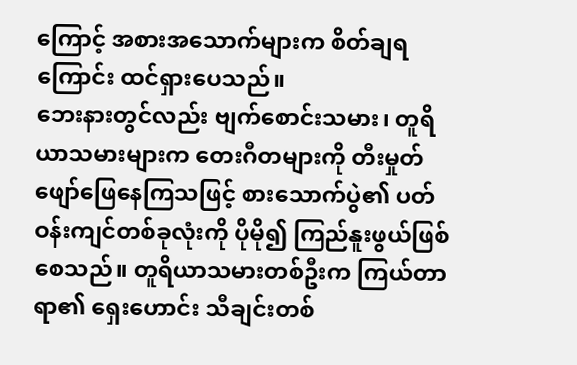ကြောင့် အစားအသောက်များက စိတ်ချရကြောင်း ထင်ရှားပေသည်။
ဘေးနားတွင်လည်း ဗျက်စောင်းသမား၊ တူရိယာသမားများက တေးဂီတများကို တီးမှုတ်ဖျော်ဖြေနေကြသဖြင့် စားသောက်ပွဲ၏ ပတ်ဝန်းကျင်တစ်ခုလုံးကို ပိုမို၍ ကြည်နူးဖွယ်ဖြစ်စေသည်။ တူရိယာသမားတစ်ဦးက ကြယ်တာရာ၏ ရှေးဟောင်း သီချင်းတစ်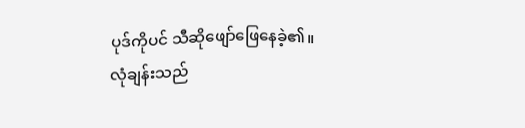ပုဒ်ကိုပင် သီဆိုဖျော်ဖြေနေခဲ့၏။
လုံချန်းသည်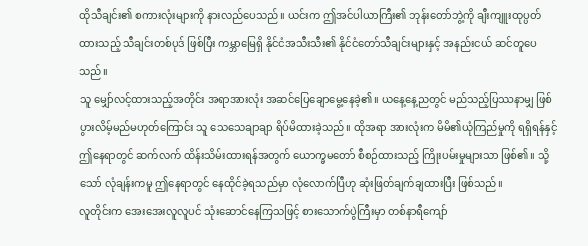ထိုသီချင်း၏ စကားလုံးများကို နားလည်ပေသည်။ ယင်းက ဤအင်ပါယာကြီး၏ ဘုန်းတော်ဘွဲ့ကို ချီးကျူးထုပ္ပတ်ထားသည့် သီချင်းတစ်ပုဒ် ဖြစ်ပြီး ကမ္ဘာမြေရှိ နိုင်ငံအသီးသီး၏ နိုင်ငံတော်သီချင်းများနှင့် အနည်းငယ် ဆင်တူပေသည်။
သူ မျှော်လင့်ထားသည့်အတိုင်း အရာအားလုံး အဆင်ပြေချောမွေ့နေခဲ့၏။ ယနေ့နေ့ညတွင် မည်သည့်ပြဿနာမျှ ဖြစ်ပွားလိမ့်မည်မဟုတ်ကြောင်း သူ သေသေချာချာ ရိပ်မိထားခဲ့သည်။ ထိုအရာ အားလုံးက မိမိ၏ယုံကြည်မှုကို ရရှိရန်နှင့် ဤနေရာတွင် ဆက်လက် ထိန်းသိမ်းထားရန်အတွက် ယောက္ခမတော် စီစဉ်ထားသည့် ကြိုးပမ်းမှုများသာ ဖြစ်၏။ သို့သော် လုံချန်းကမူ ဤနေရာတွင် နေထိုင်ခဲ့ရသည်မှာ လုံလောက်ပြီဟု ဆုံးဖြတ်ချက်ချထားပြီး ဖြစ်သည်။
လူတိုင်းက အေးအေးလူလူပင် သုံးဆောင်နေကြသဖြင့် စားသောက်ပွဲကြီးမှာ တစ်နာရီကျော်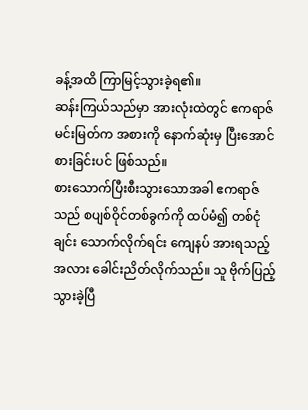ခန့်အထိ ကြာမြင့်သွားခဲ့ရ၏။
ဆန်းကြယ်သည်မှာ အားလုံးထဲတွင် ဧကရာဇ်မင်းမြတ်က အစားကို နောက်ဆုံးမှ ပြီးအောင် စားခြင်းပင် ဖြစ်သည်။
စားသောက်ပြီးစီးသွားသောအခါ ဧကရာဇ်သည် စပျစ်ဝိုင်တစ်ခွက်ကို ထပ်မံ၍ တစ်ငုံချင်း သောက်လိုက်ရင်း ကျေနပ် အားရသည့်အလား ခေါင်းညိတ်လိုက်သည်။ သူ ဗိုက်ပြည့်သွားခဲ့ပြီ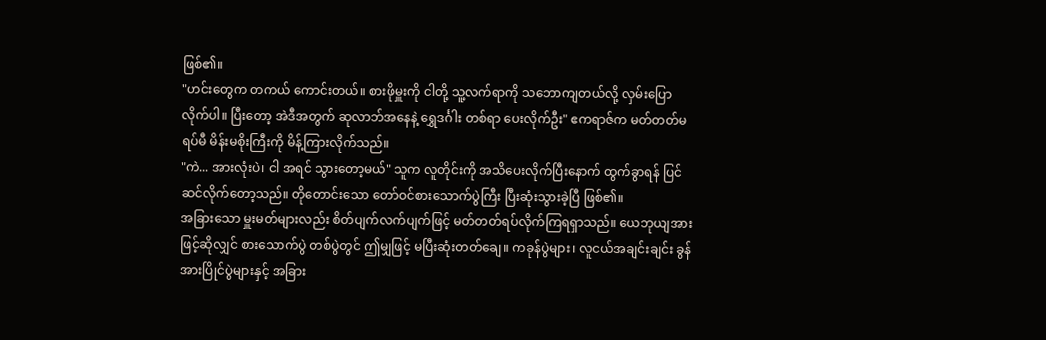ဖြစ်၏။
"ဟင်းတွေက တကယ် ကောင်းတယ်။ စားဖိုမှူးကို ငါတို့ သူ့လက်ရာကို သဘောကျတယ်လို့ လှမ်းပြောလိုက်ပါ။ ပြီးတော့ အဲဒီအတွက် ဆုလာဘ်အနေနဲ့ ရွှေဒင်္ဂါး တစ်ရာ ပေးလိုက်ဦး" ဧကရာဇ်က မတ်တတ်မရပ်မီ မိန်းမစိုးကြီးကို မိန့်ကြားလိုက်သည်။
"ကဲ... အားလုံးပဲ၊ ငါ အရင် သွားတော့မယ်" သူက လူတိုင်းကို အသိပေးလိုက်ပြီးနောက် ထွက်ခွာရန် ပြင်ဆင်လိုက်တော့သည်။ တိုတောင်းသော တော်ဝင်စားသောက်ပွဲကြီး ပြီးဆုံးသွားခဲ့ပြီ ဖြစ်၏။
အခြားသော မှူးမတ်များလည်း စိတ်ပျက်လက်ပျက်ဖြင့် မတ်တတ်ရပ်လိုက်ကြရရှာသည်။ ယေဘုယျအားဖြင့်ဆိုလျှင် စားသောက်ပွဲ တစ်ပွဲတွင် ဤမျှဖြင့် မပြီးဆုံးတတ်ချေ။ ကခုန်ပွဲများ၊ လူငယ်အချင်းချင်း ခွန်အားပြိုင်ပွဲများနှင့် အခြား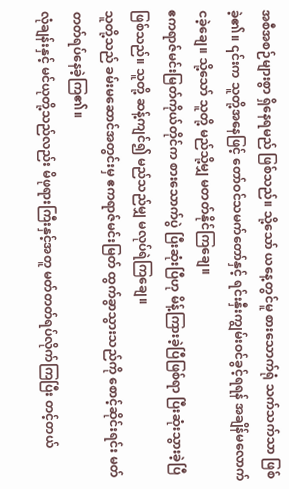အစီအစဉ်များစွာ ရှိနေရမည် ဖြစ်သည်။ သို့သော် ယနေ့တွင်မူ စားသောက်ရုံ သက်သက်သာ ဖြစ်ခဲ့၏။ ၎င်းက သူတို့အနေဖြင့် တော်ဝင်သမက်တော်နှင့် ရင်းနှီးကျွမ်းဝင်ခွင့်ရရန် အချိန်မလောက်ငခဲ့ချေ။ သို့သော် သူတို့ မည်သို့မျှ မတတ်နိုင်ကြချေ။
ဧကရာဇ်မင်းမြတ်ကိုယ်တိုင်က စားသောက်ပွဲ ပြီးဆုံးပြီဟု မိန့်ကြားခဲ့ပြီဖြစ်ရာ ပြီးဆုံးသွားခဲ့ပြီ ဖြစ်သည်။ သူတို့ ဆန့်ကျင်၍ မည်သည်မျှ မလုပ်ရဲကြချေ။
သူတို့သည် ခမ်းမဆောင်အတွင်းမှ ဧကရာဇ်မင်းမြတ် ထွက်ခွာသွားသည်ကို စောင့်ဆိုင်းရင်း မတ်တတ်ရပ်နေခဲ့ကြ၏။
လုံချန်းနှင့် မင်ယုတို့သည်လည်း မိဖုရားကြီးနှင့်အတူ မတ်တတ်ရပ်လိုက်ကြပြီး တင့်တယ်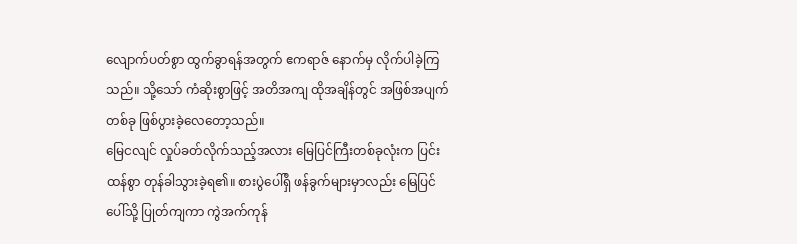လျောက်ပတ်စွာ ထွက်ခွာရန်အတွက် ဧကရာဇ် နောက်မှ လိုက်ပါခဲ့ကြသည်။ သို့သော် ကံဆိုးစွာဖြင့် အတိအကျ ထိုအချိန်တွင် အဖြစ်အပျက်တစ်ခု ဖြစ်ပွားခဲ့လေတော့သည်။
မြေငလျင် လှုပ်ခတ်လိုက်သည့်အလား မြေပြင်ကြီးတစ်ခုလုံးက ပြင်းထန်စွာ တုန်ခါသွားခဲ့ရ၏။ စားပွဲပေါ်ရှိ ဖန်ခွက်များမှာလည်း မြေပြင်ပေါ်သို့ ပြုတ်ကျကာ ကွဲအက်ကုန်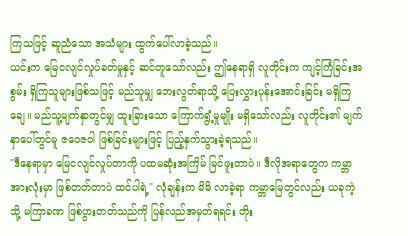ကြသဖြင့် ဆူညံသော အသံများ ထွက်ပေါ်လာခဲ့သည်။
ယင်းက မြေငလျင်လှုပ်ခတ်မှုနှင့် ဆင်တူသော်လည်း ဤနေရာရှိ လူတိုင်းက ကျင့်ကြံခြင်းအစွမ်း ရှိကြသူများဖြစ်သဖြင့် မည်သူမျှ ဘေးလွတ်ရာသို့ ပြေးလွှားပုန်းအောင်းခြင်း မရှိကြချေ။ မည်သူ့မျက်နှာတွင်မျှ ထူးခြားသော ကြောက်ရွံ့မှုမျိုး မရှိသော်လည်း လူတိုင်း၏ မျက်နှာပေါ်တွင်မူ ဇဝေဇဝါ ဖြစ်ခြင်းများဖြင့် ပြည့်နှက်သွားခဲ့ရသည်။
"ဒီနေရာမှာ မြေငလျင်လှုပ်တာကို ပထမဆုံးအကြိမ် မြင်ဖူးတာပဲ။ ဒီလိုအရာတွေက ကမ္ဘာအားလုံးမှာ ဖြစ်တတ်တာပဲ ထင်ပါရဲ့" လုံချန်းက မိမိ လာခဲ့ရာ ကမ္ဘာမြေတွင်လည်း ယခုကဲ့သို့ မကြာခဏ ဖြစ်ပွားတတ်သည်ကို ပြန်လည်အမှတ်ရရင်း တိုး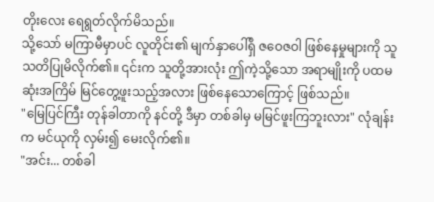တိုးလေး ရေရွတ်လိုက်မိသည်။
သို့သော် မကြာမီမှာပင် လူတိုင်း၏ မျက်နှာပေါ်ရှိ ဇဝေဇဝါ ဖြစ်နေမှုများကို သူ သတိပြုမိလိုက်၏။ ၎င်းက သူတို့အားလုံး ဤကဲ့သို့သော အရာမျိုးကို ပထမဆုံးအကြိမ် မြင်တွေ့ဖူးသည့်အလား ဖြစ်နေသောကြောင့် ဖြစ်သည်။
"မြေပြင်ကြီး တုန်ခါတာကို နင်တို့ ဒီမှာ တစ်ခါမှ မမြင်ဖူးကြဘူးလား" လုံချန်းက မင်ယုကို လှမ်း၍ မေးလိုက်၏။
"အင်း... တစ်ခါ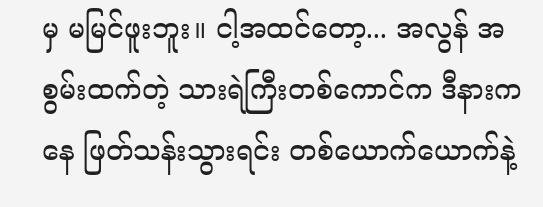မှ မမြင်ဖူးဘူး။ ငါ့အထင်တော့... အလွန် အစွမ်းထက်တဲ့ သားရဲကြီးတစ်ကောင်က ဒီနားကနေ ဖြတ်သန်းသွားရင်း တစ်ယောက်ယောက်နဲ့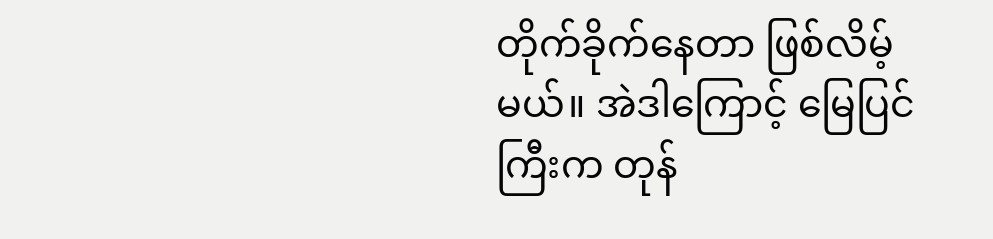တိုက်ခိုက်နေတာ ဖြစ်လိမ့်မယ်။ အဲဒါကြောင့် မြေပြင်ကြီးက တုန်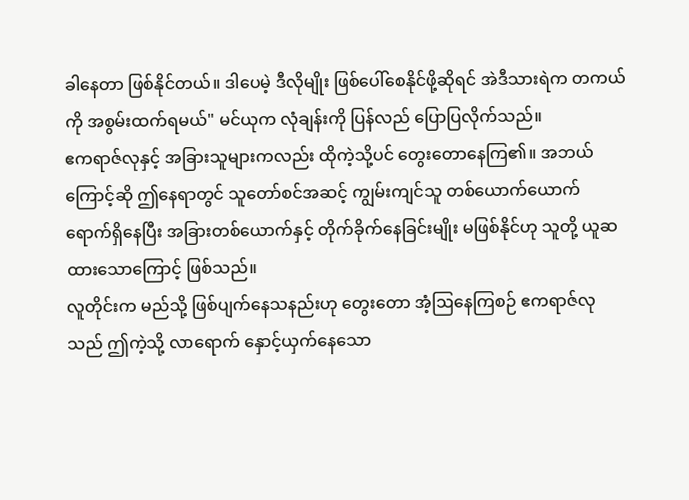ခါနေတာ ဖြစ်နိုင်တယ်။ ဒါပေမဲ့ ဒီလိုမျိုး ဖြစ်ပေါ်စေနိုင်ဖို့ဆိုရင် အဲဒီသားရဲက တကယ်ကို အစွမ်းထက်ရမယ်" မင်ယုက လုံချန်းကို ပြန်လည် ပြောပြလိုက်သည်။
ဧကရာဇ်လုနှင့် အခြားသူများကလည်း ထိုကဲ့သို့ပင် တွေးတောနေကြ၏။ အဘယ်ကြောင့်ဆို ဤနေရာတွင် သူတော်စင်အဆင့် ကျွမ်းကျင်သူ တစ်ယောက်ယောက် ရောက်ရှိနေပြီး အခြားတစ်ယောက်နှင့် တိုက်ခိုက်နေခြင်းမျိုး မဖြစ်နိုင်ဟု သူတို့ ယူဆထားသောကြောင့် ဖြစ်သည်။
လူတိုင်းက မည်သို့ ဖြစ်ပျက်နေသနည်းဟု တွေးတော အံ့ဩနေကြစဉ် ဧကရာဇ်လုသည် ဤကဲ့သို့ လာရောက် နှောင့်ယှက်နေသော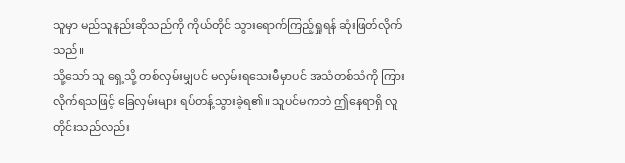သူမှာ မည်သူနည်းဆိုသည်ကို ကိုယ်တိုင် သွားရောက်ကြည့်ရှုရန် ဆုံးဖြတ်လိုက်သည်။
သို့သော် သူ ရှေ့သို့ တစ်လှမ်းမျှပင် မလှမ်းရသေးမီမှာပင် အသံတစ်သံကို ကြားလိုက်ရသဖြင့် ခြေလှမ်းများ ရပ်တန့်သွားခဲ့ရ၏။ သူပင်မကဘဲ ဤနေရာရှိ လူတိုင်းသည်လည်း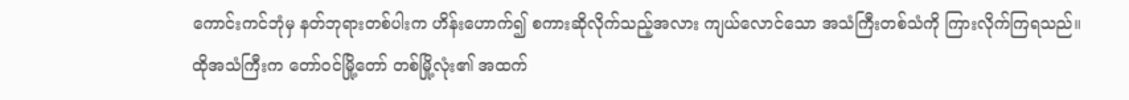ကောင်းကင်ဘုံမှ နတ်ဘုရားတစ်ပါးက ဟိန်းဟောက်၍ စကားဆိုလိုက်သည့်အလား ကျယ်လောင်သော အသံကြီးတစ်သံကို ကြားလိုက်ကြရသည်။
ထိုအသံကြီးက တော်ဝင်မြို့တော် တစ်မြို့လုံး၏ အထက်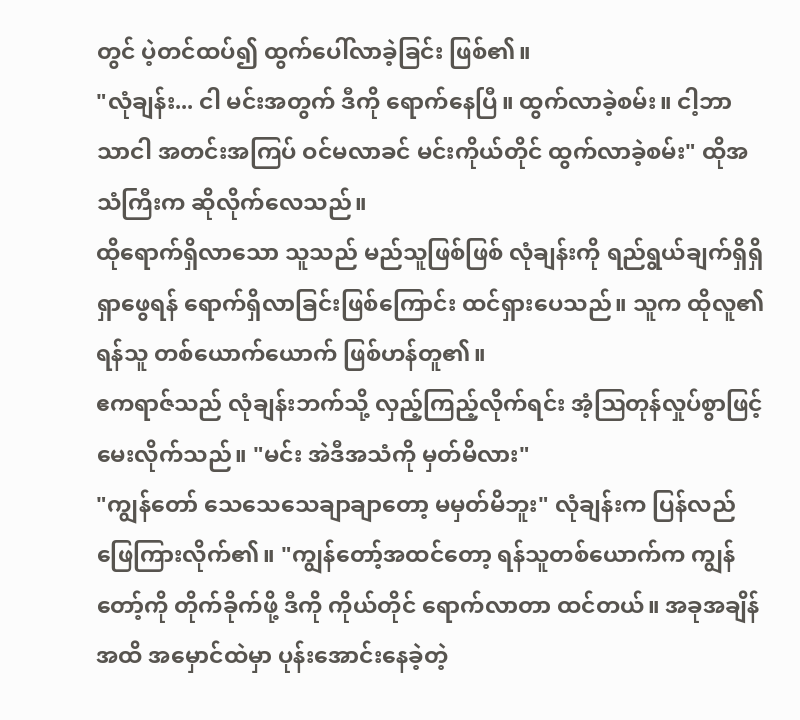တွင် ပဲ့တင်ထပ်၍ ထွက်ပေါ်လာခဲ့ခြင်း ဖြစ်၏။
"လုံချန်း... ငါ မင်းအတွက် ဒီကို ရောက်နေပြီ။ ထွက်လာခဲ့စမ်း။ ငါ့ဘာသာငါ အတင်းအကြပ် ဝင်မလာခင် မင်းကိုယ်တိုင် ထွက်လာခဲ့စမ်း" ထိုအသံကြီးက ဆိုလိုက်လေသည်။
ထိုရောက်ရှိလာသော သူသည် မည်သူဖြစ်ဖြစ် လုံချန်းကို ရည်ရွယ်ချက်ရှိရှိ ရှာဖွေရန် ရောက်ရှိလာခြင်းဖြစ်ကြောင်း ထင်ရှားပေသည်။ သူက ထိုလူ၏ ရန်သူ တစ်ယောက်ယောက် ဖြစ်ဟန်တူ၏။
ဧကရာဇ်သည် လုံချန်းဘက်သို့ လှည့်ကြည့်လိုက်ရင်း အံ့ဩတုန်လှုပ်စွာဖြင့် မေးလိုက်သည်။ "မင်း အဲဒီအသံကို မှတ်မိလား"
"ကျွန်တော် သေသေသေချာချာတော့ မမှတ်မိဘူး" လုံချန်းက ပြန်လည် ဖြေကြားလိုက်၏။ "ကျွန်တော့်အထင်တော့ ရန်သူတစ်ယောက်က ကျွန်တော့်ကို တိုက်ခိုက်ဖို့ ဒီကို ကိုယ်တိုင် ရောက်လာတာ ထင်တယ်။ အခုအချိန်အထိ အမှောင်ထဲမှာ ပုန်းအောင်းနေခဲ့တဲ့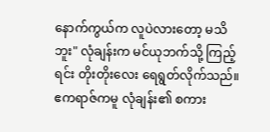နောက်ကွယ်က လူပဲလားတော့ မသိဘူး" လုံချန်းက မင်ယုဘက်သို့ ကြည့်ရင်း တိုးတိုးလေး ရေရွတ်လိုက်သည်။
ဧကရာဇ်ကမူ လုံချန်း၏ စကား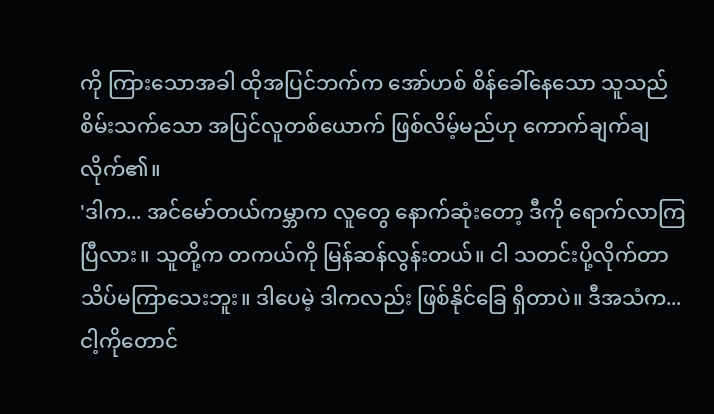ကို ကြားသောအခါ ထိုအပြင်ဘက်က အော်ဟစ် စိန်ခေါ်နေသော သူသည် စိမ်းသက်သော အပြင်လူတစ်ယောက် ဖြစ်လိမ့်မည်ဟု ကောက်ချက်ချလိုက်၏။
'ဒါက... အင်မော်တယ်ကမ္ဘာက လူတွေ နောက်ဆုံးတော့ ဒီကို ရောက်လာကြပြီလား။ သူတို့က တကယ်ကို မြန်ဆန်လွန်းတယ်။ ငါ သတင်းပို့လိုက်တာ သိပ်မကြာသေးဘူး။ ဒါပေမဲ့ ဒါကလည်း ဖြစ်နိုင်ခြေ ရှိတာပဲ။ ဒီအသံက... ငါ့ကိုတောင်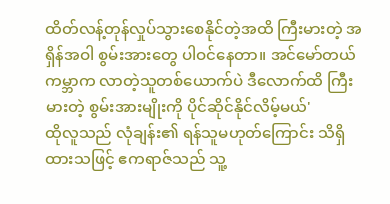ထိတ်လန့်တုန်လှုပ်သွားစေနိုင်တဲ့အထိ ကြီးမားတဲ့ အရှိန်အဝါ စွမ်းအားတွေ ပါဝင်နေတာ။ အင်မော်တယ်ကမ္ဘာက လာတဲ့သူတစ်ယောက်ပဲ ဒီလောက်ထိ ကြီးမားတဲ့ စွမ်းအားမျိုးကို ပိုင်ဆိုင်နိုင်လိမ့်မယ်'
ထိုလူသည် လုံချန်း၏ ရန်သူမဟုတ်ကြောင်း သိရှိထားသဖြင့် ဧကရာဇ်သည် သူ့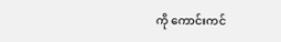ကို ကောင်းကင်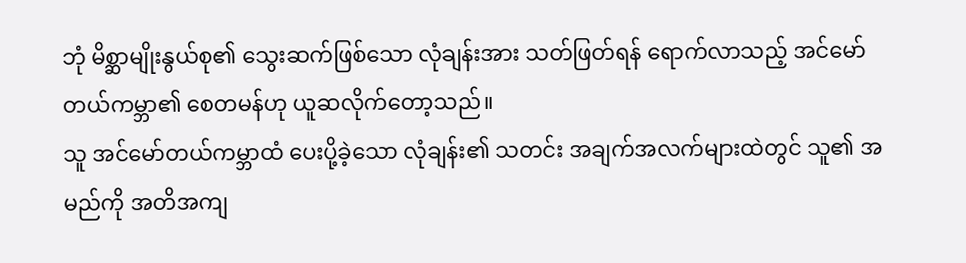ဘုံ မိစ္ဆာမျိုးနွယ်စု၏ သွေးဆက်ဖြစ်သော လုံချန်းအား သတ်ဖြတ်ရန် ရောက်လာသည့် အင်မော်တယ်ကမ္ဘာ၏ စေတမန်ဟု ယူဆလိုက်တော့သည်။
သူ အင်မော်တယ်ကမ္ဘာထံ ပေးပို့ခဲ့သော လုံချန်း၏ သတင်း အချက်အလက်များထဲတွင် သူ၏ အမည်ကို အတိအကျ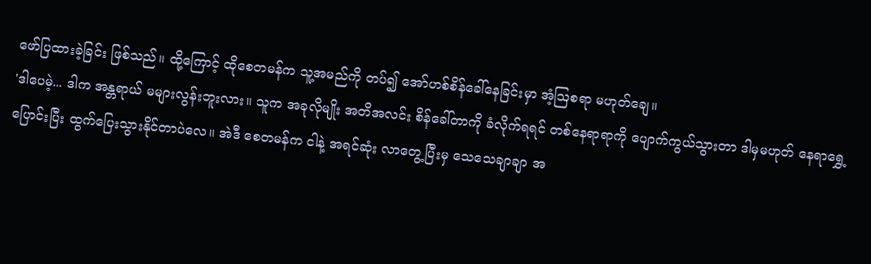ဖော်ပြထားခဲ့ခြင်း ဖြစ်သည်။ ထို့ကြောင့် ထိုစေတမန်က သူ့အမည်ကို တပ်၍ အော်ဟစ်စိန်ခေါ်နေခြင်းမှာ အံ့ဩစရာ မဟုတ်ချေ။
'ဒါပေမဲ့... ဒါက အန္တရာယ် မများလွန်းဘူးလား။ သူက အခုလိုမျိုး အတိအလင်း စိန်ခေါ်တာကို ခံလိုက်ရရင် တစ်နေရာရာကို ပျောက်ကွယ်သွားတာ ဒါမှမဟုတ် နေရာရွှေ့ပြောင်းပြီး ထွက်ပြေးသွားနိုင်တာပဲလေ။ အဲဒီ စေတမန်က ငါနဲ့ အရင်ဆုံး လာတွေ့ပြီးမှ သေသေချာချာ အ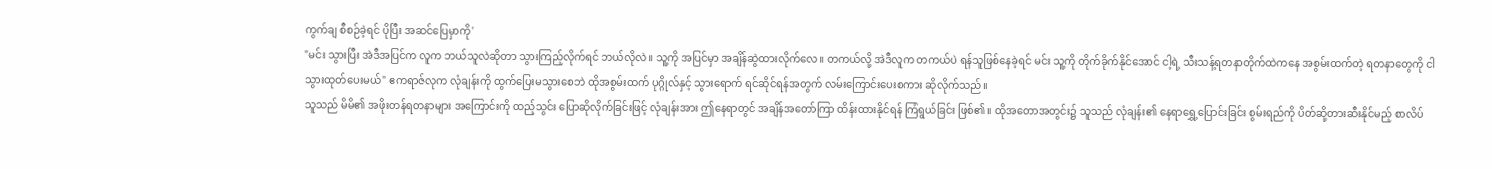ကွက်ချ စီစဉ်ခဲ့ရင် ပိုပြီး အဆင်ပြေမှာကို'
"မင်း သွားပြီး အဲဒီအပြင်က လူက ဘယ်သူလဲဆိုတာ သွားကြည့်လိုက်ရင် ဘယ်လိုလဲ။ သူ့ကို အပြင်မှာ အချိန်ဆွဲထားလိုက်လေ။ တကယ်လို့ အဲဒီလူက တကယ်ပဲ ရန်သူဖြစ်နေခဲ့ရင် မင်း သူ့ကို တိုက်ခိုက်နိုင်အောင် ငါ့ရဲ့ သီးသန့်ရတနာတိုက်ထဲကနေ အစွမ်းထက်တဲ့ ရတနာတွေကို ငါ သွားထုတ်ပေးမယ်" ဧကရာဇ်လုက လုံချန်းကို ထွက်ပြေးမသွားစေဘဲ ထိုအစွမ်းထက် ပုဂ္ဂိုလ်နှင့် သွားရောက် ရင်ဆိုင်ရန်အတွက် လမ်းကြောင်းပေးစကား ဆိုလိုက်သည်။
သူသည် မိမိ၏ အဖိုးတန်ရတနာများ အကြောင်းကို ထည့်သွင်း ပြောဆိုလိုက်ခြင်းဖြင့် လုံချန်းအား ဤနေရာတွင် အချိန်အတော်ကြာ ထိန်းထားနိုင်ရန် ကြံရွယ်ခြင်း ဖြစ်၏။ ထိုအတောအတွင်း၌ သူသည် လုံချန်း၏ နေရာရွှေ့ပြောင်းခြင်း စွမ်းရည်ကို ပိတ်ဆို့တားဆီးနိုင်မည့် စာလိပ်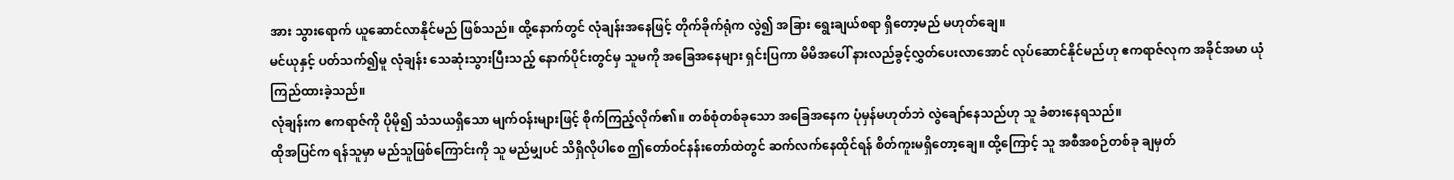အား သွားရောက် ယူဆောင်လာနိုင်မည် ဖြစ်သည်။ ထို့နောက်တွင် လုံချန်းအနေဖြင့် တိုက်ခိုက်ရုံက လွဲ၍ အခြား ရွေးချယ်စရာ ရှိတော့မည် မဟုတ်ချေ။
မင်ယုနှင့် ပတ်သက်၍မူ လုံချန်း သေဆုံးသွားပြီးသည့် နောက်ပိုင်းတွင်မှ သူမကို အခြေအနေများ ရှင်းပြကာ မိမိအပေါ် နားလည်ခွင့်လွှတ်ပေးလာအောင် လုပ်ဆောင်နိုင်မည်ဟု ဧကရာဇ်လုက အခိုင်အမာ ယုံကြည်ထားခဲ့သည်။
လုံချန်းက ဧကရာဇ်ကို ပိုမို၍ သံသယရှိသော မျက်ဝန်းများဖြင့် စိုက်ကြည့်လိုက်၏။ တစ်စုံတစ်ခုသော အခြေအနေက ပုံမှန်မဟုတ်ဘဲ လွဲချော်နေသည်ဟု သူ ခံစားနေရသည်။
ထိုအပြင်က ရန်သူမှာ မည်သူဖြစ်ကြောင်းကို သူ မည်မျှပင် သိရှိလိုပါစေ ဤတော်ဝင်နန်းတော်ထဲတွင် ဆက်လက်နေထိုင်ရန် စိတ်ကူးမရှိတော့ချေ။ ထို့ကြောင့် သူ အစီအစဉ်တစ်ခု ချမှတ်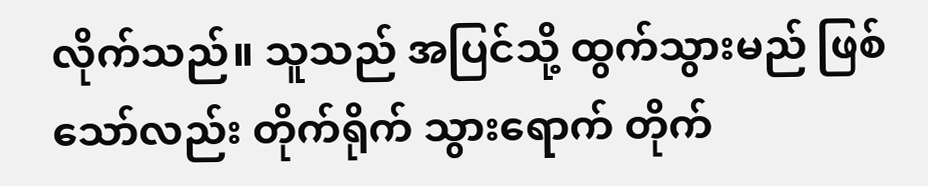လိုက်သည်။ သူသည် အပြင်သို့ ထွက်သွားမည် ဖြစ်သော်လည်း တိုက်ရိုက် သွားရောက် တိုက်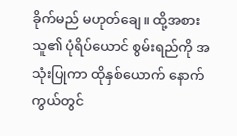ခိုက်မည် မဟုတ်ချေ။ ထို့အစား သူ၏ ပုံရိပ်ယောင် စွမ်းရည်ကို အသုံးပြုကာ ထိုနှစ်ယောက် နောက်ကွယ်တွင်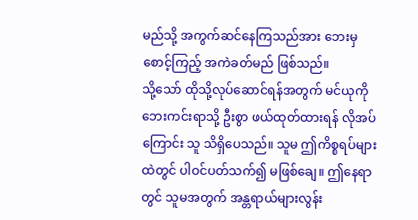မည်သို့ အကွက်ဆင်နေကြသည်အား ဘေးမှ စောင့်ကြည့် အကဲခတ်မည် ဖြစ်သည်။
သို့သော် ထိုသို့လုပ်ဆောင်ရန်အတွက် မင်ယုကို ဘေးကင်းရာသို့ ဦးစွာ ဖယ်ထုတ်ထားရန် လိုအပ်ကြောင်း သူ သိရှိပေသည်။ သူမ ဤကိစ္စရပ်များထဲတွင် ပါဝင်ပတ်သက်၍ မဖြစ်ချေ။ ဤနေရာတွင် သူမအတွက် အန္တရာယ်များလွန်း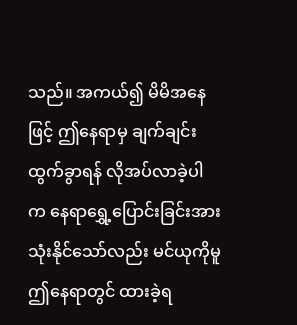သည်။ အကယ်၍ မိမိအနေဖြင့် ဤနေရာမှ ချက်ချင်း ထွက်ခွာရန် လိုအပ်လာခဲ့ပါက နေရာရွှေ့ပြောင်းခြင်းအား သုံးနိုင်သော်လည်း မင်ယုကိုမူ ဤနေရာတွင် ထားခဲ့ရ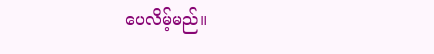ပေလိမ့်မည်။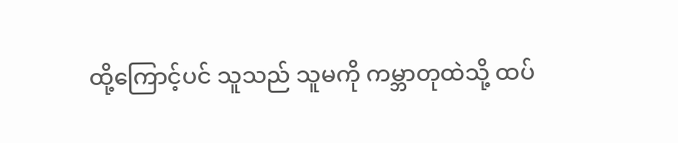ထို့ကြောင့်ပင် သူသည် သူမကို ကမ္ဘာတုထဲသို့ ထပ်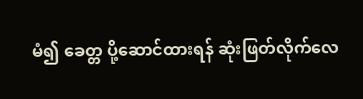မံ၍ ခေတ္တ ပို့ဆောင်ထားရန် ဆုံးဖြတ်လိုက်လေ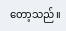တော့သည်။